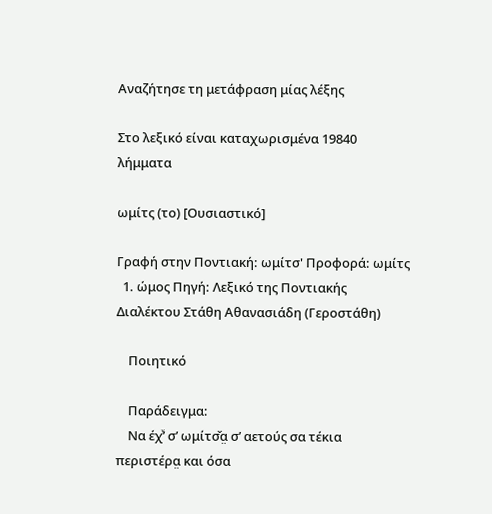Αναζήτησε τη μετάφραση μίας λέξης

Στο λεξικό είναι καταχωρισμένα 19840 λήμματα

ωμίτς (το) [Ουσιαστικό]

Γραφή στην Ποντιακή: ωμίτσ' Προφορά: ωμίτς
  1. ώμος Πηγή: Λεξικό της Ποντιακής Διαλέκτου Στάθη Αθανασιάδη (Γεροστάθη)

    Ποιητικό

    Παράδειγμα:
    Να έχͮ’ σ’ ωμίτσ̌α̤ σ’ αετούς σα τέκια περιστέρα̤ και όσα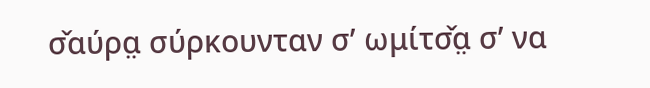σ̌αύρα̤ σύρκουνταν σ’ ωμίτσ̌α̤ σ’ να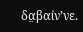δα̤βαίν’νε.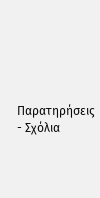Παρατηρήσεις - Σχόλια